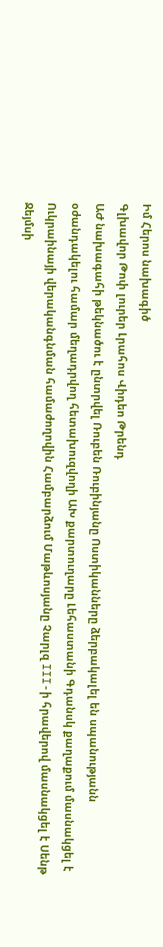Իմ Հերոս նախագիծ
Գլխավոր Թոփ լուրեր Լրահոս Վիդեո Թրենդ
ԱԺ նախագահի թեկնածու է ընտրվել Ռուբեն Ռուբինյանը Ոստիկանները ձերբակալել են սպանությանն օժանդակելու համար մեղադրվող հետախուզվողի ԱԽ քարտուղարը Լեհաստանի Գդանսկ քաղաքում մասնակցել է Ուկրաինայի վերականգնման համաժողովին Համբարձում Մաթևոսյանը Չարլզ III-ի հրավերով մասնակցել է Սենթ Ջեյմսի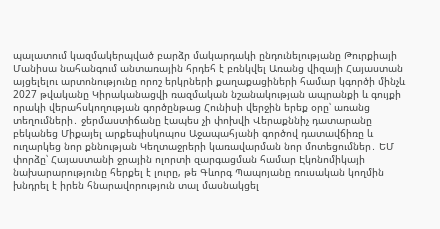պալատում կազմակերպված բարձր մակարդակի ընդունելությանը Թուրքիայի Մանիսա նահանգում անտառային հրդեհ է բռնկվել Առանց վիզայի Հայաստան այցելելու արտոնությունը որոշ երկրների քաղաքացիների համար կգործի մինչև 2027 թվականը Կիրականացվի ռազմական նշանակության ապրանքի և գույքի որակի վերահսկողության գործընթաց Հունիսի վերջին երեք օրը՝ առանց տեղումների․ ջերմաստիճանը էապես չի փոխվի Վերաքննիչ դատարանը բեկանեց Միքայել արքեպիսկոպոս Աջապահյանի գործով դատավճիռը և ուղարկեց նոր քննության Կեղտաջրերի կառավարման նոր մոտեցումներ․ ԵՄ փորձը՝ Հայաստանի ջրային ոլորտի զարգացման համար Էկոնոմիկայի նախարարությունը հերքել է լուրը, թե Գևորգ Պապոյանը ռուսական կողմին խնդրել է իրեն հնարավորություն տալ մասնակցել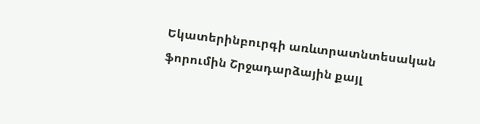Եկատերինբուրգի առևտրատնտեսական ֆորումին Շրջադարձային քայլ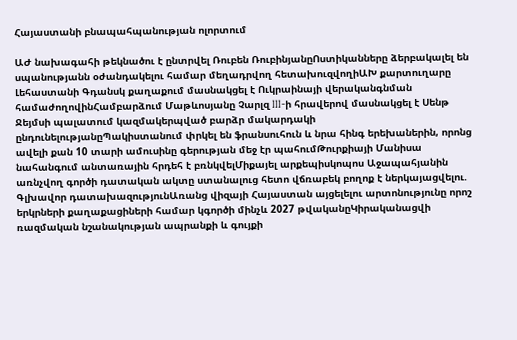Հայաստանի բնապահպանության ոլորտում

ԱԺ նախագահի թեկնածու է ընտրվել Ռուբեն ՌուբինյանըՈստիկանները ձերբակալել են սպանությանն օժանդակելու համար մեղադրվող հետախուզվողիԱԽ քարտուղարը Լեհաստանի Գդանսկ քաղաքում մասնակցել է Ուկրաինայի վերականգնման համաժողովինՀամբարձում Մաթևոսյանը Չարլզ III-ի հրավերով մասնակցել է Սենթ Ջեյմսի պալատում կազմակերպված բարձր մակարդակի ընդունելությանըՊակիստանում փրկել են ֆրանսուհուն և նրա հինգ երեխաներին, որոնց ավելի քան 10 տարի ամուսինը գերության մեջ էր պահումԹուրքիայի Մանիսա նահանգում անտառային հրդեհ է բռնկվելՄիքայել արքեպիսկոպոս Աջապահյանին առնչվող գործի դատական ակտը ստանալուց հետո վճռաբեկ բողոք է ներկայացվելու. Գլխավոր դատախազությունԱռանց վիզայի Հայաստան այցելելու արտոնությունը որոշ երկրների քաղաքացիների համար կգործի մինչև 2027 թվականըԿիրականացվի ռազմական նշանակության ապրանքի և գույքի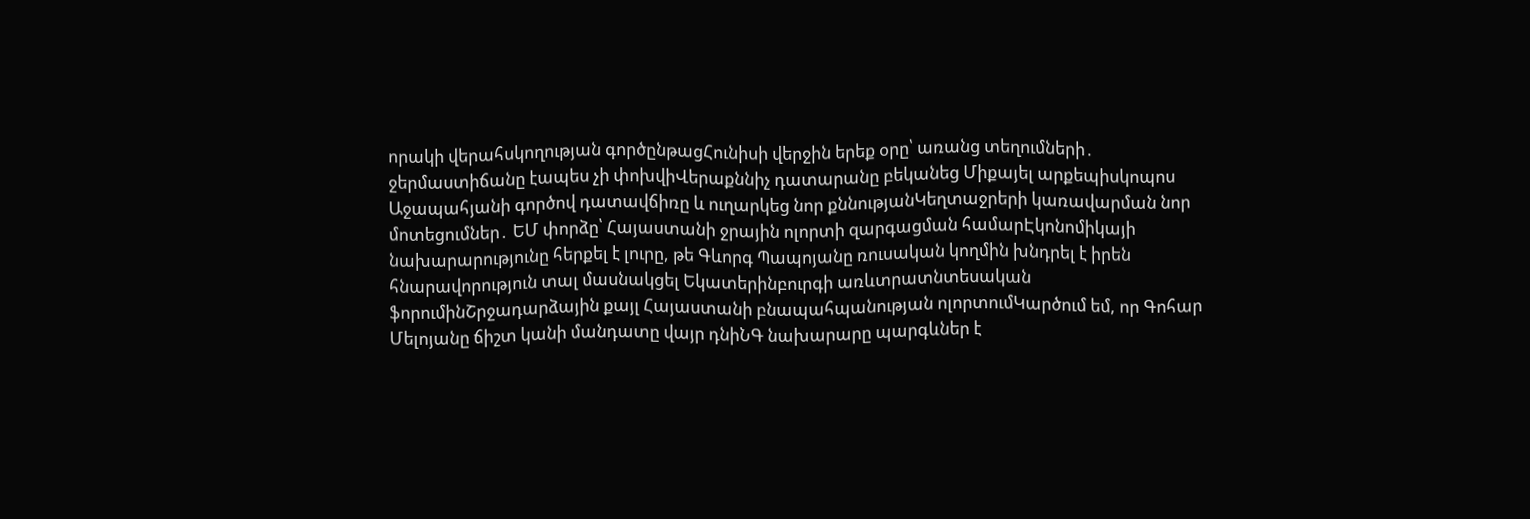որակի վերահսկողության գործընթացՀունիսի վերջին երեք օրը՝ առանց տեղումների․ ջերմաստիճանը էապես չի փոխվիՎերաքննիչ դատարանը բեկանեց Միքայել արքեպիսկոպոս Աջապահյանի գործով դատավճիռը և ուղարկեց նոր քննությանԿեղտաջրերի կառավարման նոր մոտեցումներ․ ԵՄ փորձը՝ Հայաստանի ջրային ոլորտի զարգացման համարԷկոնոմիկայի նախարարությունը հերքել է լուրը, թե Գևորգ Պապոյանը ռուսական կողմին խնդրել է իրեն հնարավորություն տալ մասնակցել Եկատերինբուրգի առևտրատնտեսական ֆորումինՇրջադարձային քայլ Հայաստանի բնապահպանության ոլորտումԿարծում եմ, որ Գոհար Մելոյանը ճիշտ կանի մանդատը վայր դնիՆԳ նախարարը պարգևներ է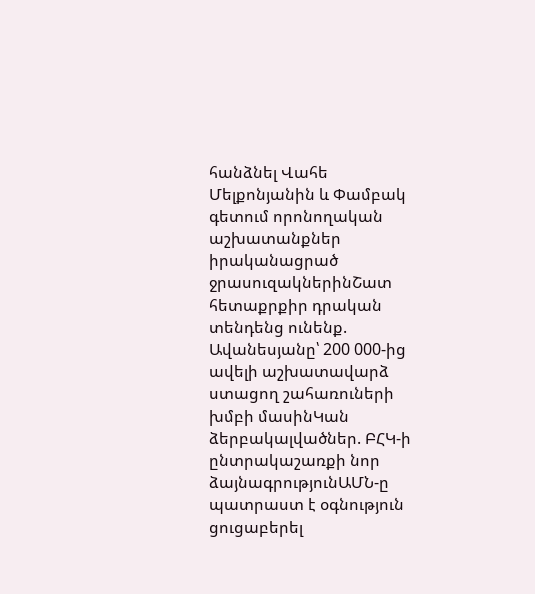հանձնել Վահե Մելքոնյանին և Փամբակ գետում որոնողական աշխատանքներ իրականացրած ջրասուզակներինՇատ հետաքրքիր դրական տենդենց ունենք. Ավանեսյանը՝ 200 000-ից ավելի աշխատավարձ ստացող շահառուների խմբի մասինԿան ձերբակալվածներ. ԲՀԿ-ի ընտրակաշառքի նոր ձայնագրությունԱՄՆ-ը պատրաստ է օգնություն ցուցաբերել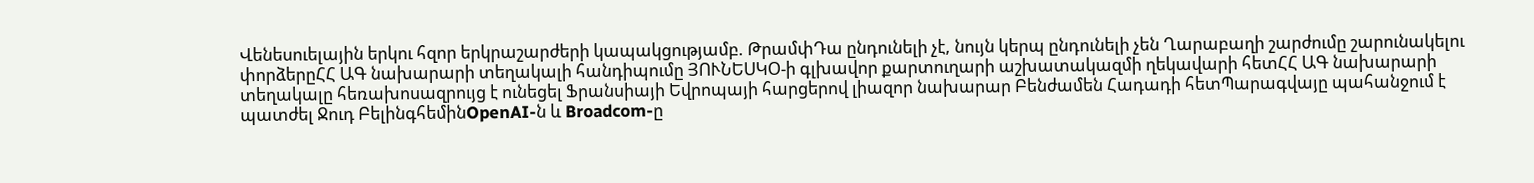Վենեսուելային երկու հզոր երկրաշարժերի կապակցությամբ. ԹրամփԴա ընդունելի չէ, նույն կերպ ընդունելի չեն Ղարաբաղի շարժումը շարունակելու փորձերըՀՀ ԱԳ նախարարի տեղակալի հանդիպումը ՅՈՒՆԵՍԿՕ-ի գլխավոր քարտուղարի աշխատակազմի ղեկավարի հետՀՀ ԱԳ նախարարի տեղակալը հեռախոսազրույց է ունեցել Ֆրանսիայի Եվրոպայի հարցերով լիազոր նախարար Բենժամեն Հադադի հետՊարագվայը պահանջում է պատժել Ջուդ ԲելինգհեմինOpenAI-ն և Broadcom-ը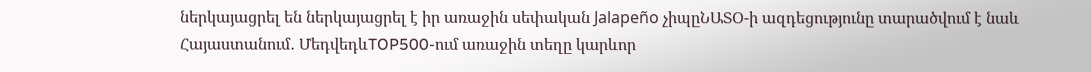ներկայացրել են ներկայացրել է իր առաջին սեփական Jalapeño չիպըՆԱՏՕ-ի ազդեցությունը տարածվում է նաև Հայաստանում․ ՄեդվեդևTOP500-ում առաջին տեղը կարևոր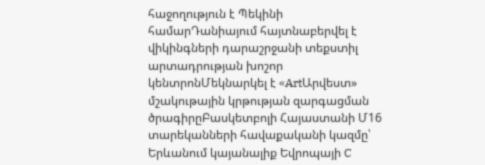հաջողություն է Պեկինի համարԴանիայում հայտնաբերվել է վիկինգների դարաշրջանի տեքստիլ արտադրության խոշոր կենտրոնՄեկնարկել է «ArtԱրվեստ» մշակութային կրթության զարգացման ծրագիրըԲասկետբոլի Հայաստանի Մ16 տարեկանների հավաքականի կազմը՝ Երևանում կայանալիք Եվրոպայի C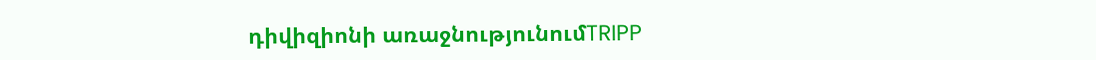դիվիզիոնի առաջնությունումTRIPP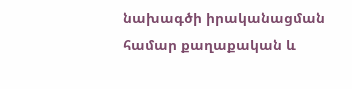նախագծի իրականացման համար քաղաքական և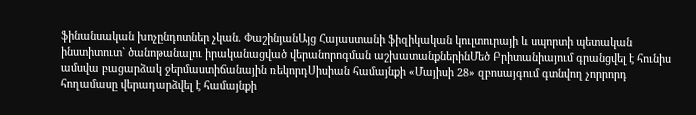ֆինանսական խոչընդոտներ չկան. ՓաշինյանԱյց Հայաստանի ֆիզիկական կուլտուրայի և սպորտի պետական ինստիտուտ` ծանոթանալու իրականացված վերանորոգման աշխատանքներինՄեծ Բրիտանիայում գրանցվել է հունիս ամսվա բացարձակ ջերմաստիճանային ռեկորդՍիսիան համայնքի «Մայիսի 28» զբոսայգում գտնվող չորրորդ հողամասը վերադարձվել է համայնքի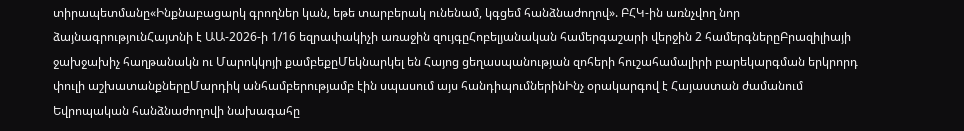տիրապետմանը«Ինքնաբացարկ գրողներ կան, եթե տարբերակ ունենամ, կգցեմ հանձնաժողով». ԲՀԿ-ին առնչվող նոր ձայնագրությունՀայտնի է ԱԱ-2026-ի 1/16 եզրափակիչի առաջին զույգըՀոբելյանական համերգաշարի վերջին 2 համերգներըԲրազիլիայի ջախջախիչ հաղթանակն ու Մարոկկոյի քամբեքըՄեկնարկել են Հայոց ցեղասպանության զոհերի հուշահամալիրի բարեկարգման երկրորդ փուլի աշխատանքներըՄարդիկ անհամբերությամբ էին սպասում այս հանդիպումներինԻնչ օրակարգով է Հայաստան ժամանում Եվրոպական հանձնաժողովի նախագահը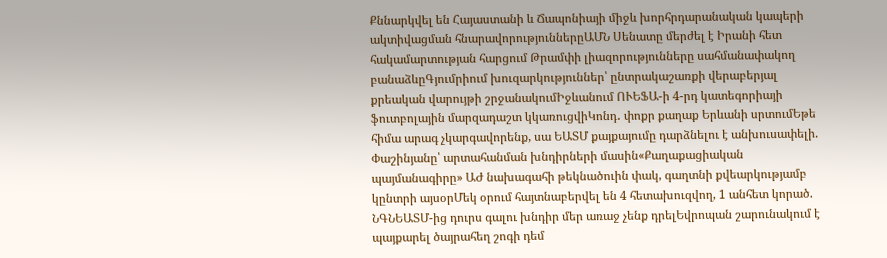Քննարկվել են Հայաստանի և Ճապոնիայի միջև խորհրդարանական կապերի ակտիվացման հնարավորություններըԱՄՆ Սենատը մերժել է Իրանի հետ հակամարտության հարցում Թրամփի լիազորությունները սահմանափակող բանաձևըԳյումրիում խուզարկություններ՝ ընտրակաշառքի վերաբերյալ քրեական վարույթի շրջանակումԻջևանում ՈՒԵՖԱ-ի 4-րդ կատեգորիայի ֆուտբոլային մարզադաշտ կկառուցվիԿոնդ․ փոքր քաղաք Երևանի սրտումԵթե հիմա արագ չկարգավորենք, սա ԵԱՏՄ քայքայումը դարձնելու է անխուսափելի. Փաշինյանը՝ արտահանման խնդիրների մասին«Քաղաքացիական պայմանագիրը» ԱԺ նախագահի թեկնածուին փակ, գաղտնի քվեարկությամբ կընտրի այսօրՄեկ օրում հայտնաբերվել են 4 հետախուզվող, 1 անհետ կորած. ՆԳՆԵԱՏՄ-ից դուրս գալու խնդիր մեր առաջ չենք դրելԵվրոպան շարունակում է պայքարել ծայրահեղ շոգի դեմ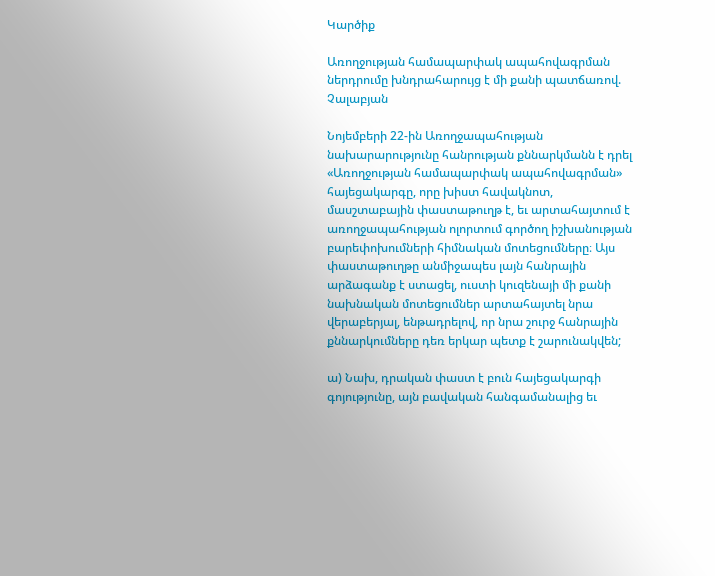Կարծիք

Առողջության համապարփակ ապահովագրման ներդրումը խնդրահարույց է մի քանի պատճառով. Չալաբյան

Նոյեմբերի 22-ին Առողջապահության նախարարությունը հանրության քննարկմանն է դրել «Առողջության համապարփակ ապահովագրման» հայեցակարգը, որը խիստ հավակնոտ, մասշտաբային փաստաթուղթ է, եւ արտահայտում է առողջապահության ոլորտում գործող իշխանության բարեփոխումների հիմնական մոտեցումները։ Այս փաստաթուղթը անմիջապես լայն հանրային արձագանք է ստացել, ուստի կուզենայի մի քանի նախնական մոտեցումներ արտահայտել նրա վերաբերյալ, ենթադրելով, որ նրա շուրջ հանրային քննարկումները դեռ երկար պետք է շարունակվեն;

ա) Նախ, դրական փաստ է բուն հայեցակարգի գոյությունը, այն բավական հանգամանալից եւ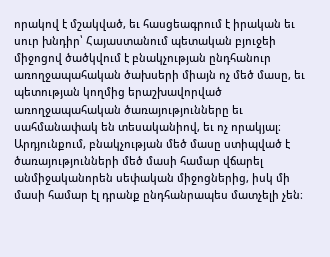որակով է մշակված, եւ հասցեագրում է իրական եւ սուր խնդիր՝ Հայաստանում պետական բյուջեի միջոցով ծածկվում է բնակչության ընդհանուր առողջապահական ծախսերի միայն ոչ մեծ մասը, եւ պետության կողմից երաշխավորված առողջապահական ծառայությունները եւ սահմանափակ են տեսականիով, եւ ոչ որակյալ։ Արդյունքում, բնակչության մեծ մասը ստիպված է ծառայությունների մեծ մասի համար վճարել անմիջականորեն սեփական միջոցներից, իսկ մի մասի համար էլ դրանք ընդհանրապես մատչելի չեն։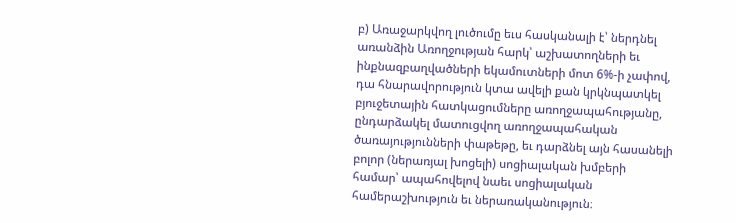բ) Առաջարկվող լուծումը եւս հասկանալի է՝ ներդնել առանձին Առողջության հարկ՝ աշխատողների եւ ինքնազբաղվածների եկամուտների մոտ 6%-ի չափով, դա հնարավորություն կտա ավելի քան կրկնպատկել բյուջետային հատկացումները առողջապահությանը, ընդարձակել մատուցվող առողջապահական ծառայությունների փաթեթը, եւ դարձնել այն հասանելի բոլոր (ներառյալ խոցելի) սոցիալական խմբերի համար՝ ապահովելով նաեւ սոցիալական համերաշխություն եւ ներառականություն։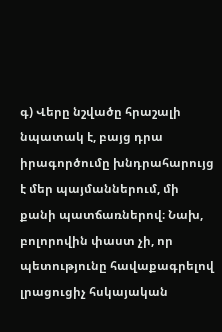գ) Վերը նշվածը հրաշալի նպատակ է, բայց դրա իրագործումը խնդրահարույց է մեր պայմաններում, մի քանի պատճառներով։ Նախ, բոլորովին փաստ չի, որ պետությունը հավաքագրելով լրացուցիչ հսկայական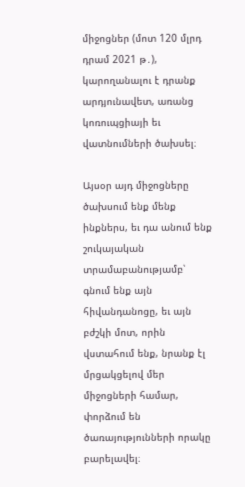միջոցներ (մոտ 120 մլրդ դրամ 2021 թ․), կարողանալու է դրանք արդյունավետ, առանց կոռուպցիայի եւ վատնումների ծախսել։

Այսօր այդ միջոցները ծախսում ենք մենք ինքներս, եւ դա անում ենք շուկայական տրամաբանությամբ՝ գնում ենք այն հիվանդանոցը, եւ այն բժշկի մոտ, որին վստահում ենք, նրանք էլ մրցակցելով մեր միջոցների համար, փորձում են ծառայությունների որակը բարելավել։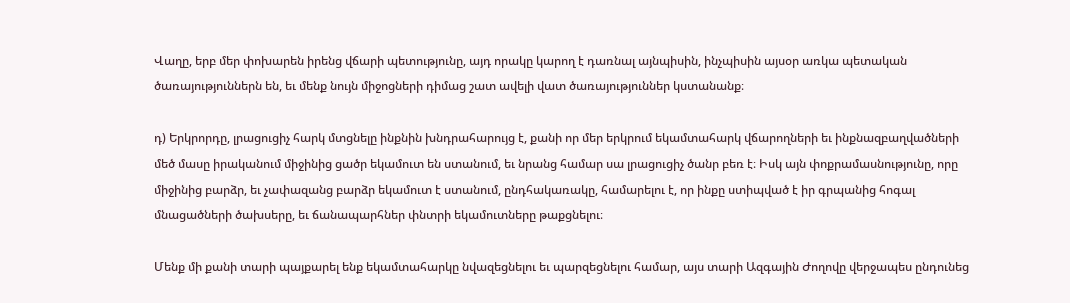Վաղը, երբ մեր փոխարեն իրենց վճարի պետությունը, այդ որակը կարող է դառնալ այնպիսին, ինչպիսին այսօր առկա պետական ծառայություններն են, եւ մենք նույն միջոցների դիմաց շատ ավելի վատ ծառայություններ կստանանք։

դ) Երկրորդը, լրացուցիչ հարկ մտցնելը ինքնին խնդրահարույց է, քանի որ մեր երկրում եկամտահարկ վճարողների եւ ինքնազբաղվածների մեծ մասը իրականում միջինից ցածր եկամուտ են ստանում, եւ նրանց համար սա լրացուցիչ ծանր բեռ է։ Իսկ այն փոքրամասնությունը, որը միջինից բարձր, եւ չափազանց բարձր եկամուտ է ստանում, ընդհակառակը, համարելու է, որ ինքը ստիպված է իր գրպանից հոգալ մնացածների ծախսերը, եւ ճանապարհներ փնտրի եկամուտները թաքցնելու։

Մենք մի քանի տարի պայքարել ենք եկամտահարկը նվազեցնելու եւ պարզեցնելու համար, այս տարի Ազգային Ժողովը վերջապես ընդունեց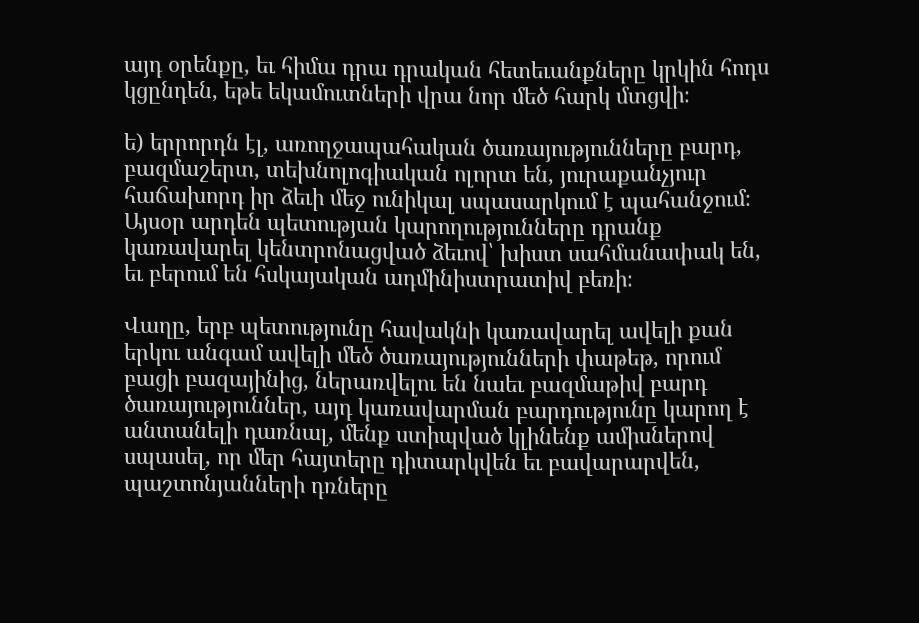այդ օրենքը, եւ հիմա դրա դրական հետեւանքները կրկին հոդս կցընդեն, եթե եկամուտների վրա նոր մեծ հարկ մտցվի։

ե) երրորդն էլ, առողջապահական ծառայությունները բարդ, բազմաշերտ, տեխնոլոգիական ոլորտ են, յուրաքանչյուր հաճախորդ իր ձեւի մեջ ունիկալ սպասարկում է պահանջում։ Այսօր արդեն պետության կարողությունները դրանք կառավարել կենտրոնացված ձեւով՝ խիստ սահմանափակ են, եւ բերում են հսկայական ադմինիստրատիվ բեռի։

Վաղը, երբ պետությունը հավակնի կառավարել ավելի քան երկու անգամ ավելի մեծ ծառայությունների փաթեթ, որում բացի բազայինից, ներառվելու են նաեւ բազմաթիվ բարդ ծառայություններ, այդ կառավարման բարդությունը կարող է անտանելի դառնալ, մենք ստիպված կլինենք ամիսներով սպասել, որ մեր հայտերը դիտարկվեն եւ բավարարվեն, պաշտոնյանների դռները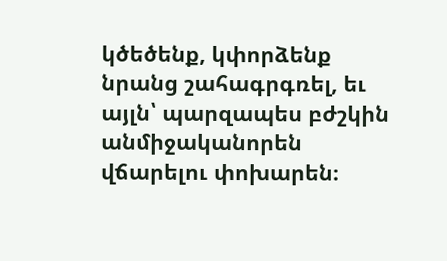կծեծենք, կփորձենք նրանց շահագրգռել, եւ այլն՝ պարզապես բժշկին անմիջականորեն վճարելու փոխարեն։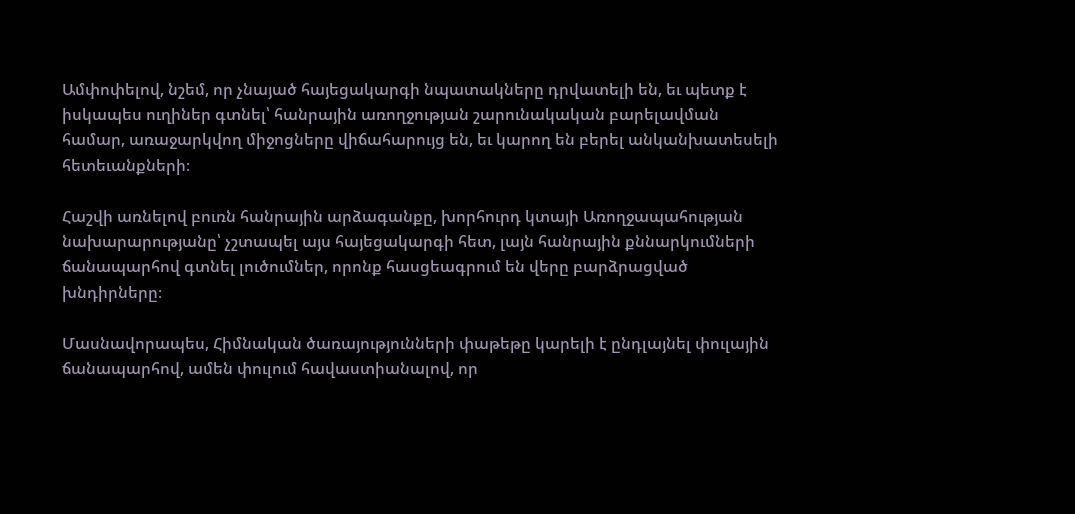Ամփոփելով, նշեմ, որ չնայած հայեցակարգի նպատակները դրվատելի են, եւ պետք է իսկապես ուղիներ գտնել՝ հանրային առողջության շարունակական բարելավման համար, առաջարկվող միջոցները վիճահարույց են, եւ կարող են բերել անկանխատեսելի հետեւանքների։

Հաշվի առնելով բուռն հանրային արձագանքը, խորհուրդ կտայի Առողջապահության նախարարությանը՝ չշտապել այս հայեցակարգի հետ, լայն հանրային քննարկումների ճանապարհով գտնել լուծումներ, որոնք հասցեագրում են վերը բարձրացված խնդիրները։

Մասնավորապես, Հիմնական ծառայությունների փաթեթը կարելի է ընդլայնել փուլային ճանապարհով, ամեն փուլում հավաստիանալով, որ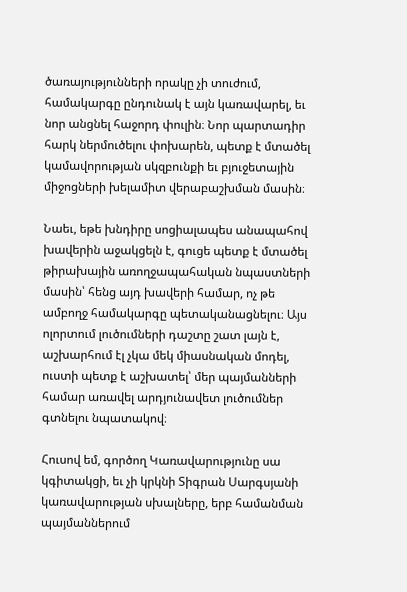ծառայությունների որակը չի տուժում, համակարգը ընդունակ է այն կառավարել, եւ նոր անցնել հաջորդ փուլին։ Նոր պարտադիր հարկ ներմուծելու փոխարեն, պետք է մտածել կամավորության սկզբունքի եւ բյուջետային միջոցների խելամիտ վերաբաշխման մասին։

Նաեւ, եթե խնդիրը սոցիալապես անապահով խավերին աջակցելն է, գուցե պետք է մտածել թիրախային առողջապահական նպաստների մասին՝ հենց այդ խավերի համար, ոչ թե ամբողջ համակարգը պետականացնելու։ Այս ոլորտում լուծումների դաշտը շատ լայն է, աշխարհում էլ չկա մեկ միասնական մոդել, ուստի պետք է աշխատել՝ մեր պայմանների համար առավել արդյունավետ լուծումներ գտնելու նպատակով։

Հուսով եմ, գործող Կառավարությունը սա կգիտակցի, եւ չի կրկնի Տիգրան Սարգսյանի կառավարության սխալները, երբ համանման պայմաններում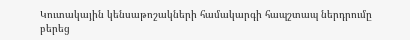Կուտակային կենսաթոշակների համակարգի հապշտապ ներդրումը բերեց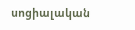սոցիալական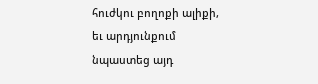հուժկու բողոքի ալիքի, եւ արդյունքում նպաստեց այդ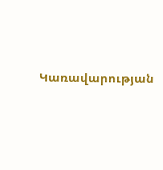Կառավարության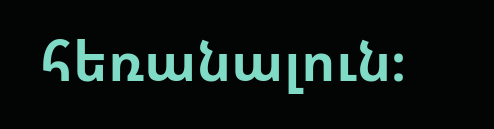հեռանալուն։